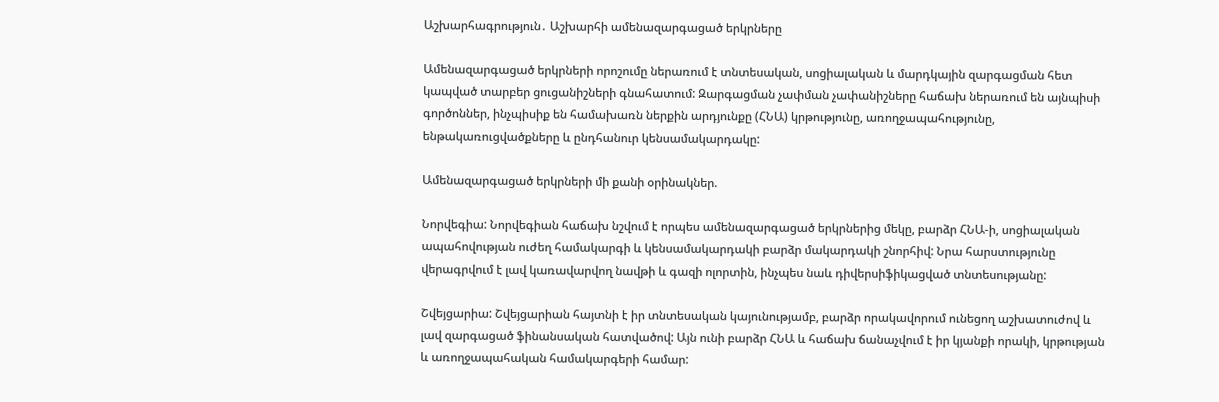Աշխարհագրություն․ Աշխարհի ամենազարգացած երկրները

Ամենազարգացած երկրների որոշումը ներառում է տնտեսական, սոցիալական և մարդկային զարգացման հետ կապված տարբեր ցուցանիշների գնահատում: Զարգացման չափման չափանիշները հաճախ ներառում են այնպիսի գործոններ, ինչպիսիք են համախառն ներքին արդյունքը (ՀՆԱ) կրթությունը, առողջապահությունը, ենթակառուցվածքները և ընդհանուր կենսամակարդակը:

Ամենազարգացած երկրների մի քանի օրինակներ.

Նորվեգիա: Նորվեգիան հաճախ նշվում է որպես ամենազարգացած երկրներից մեկը, բարձր ՀՆԱ-ի, սոցիալական ապահովության ուժեղ համակարգի և կենսամակարդակի բարձր մակարդակի շնորհիվ: Նրա հարստությունը վերագրվում է լավ կառավարվող նավթի և գազի ոլորտին, ինչպես նաև դիվերսիֆիկացված տնտեսությանը:

Շվեյցարիա: Շվեյցարիան հայտնի է իր տնտեսական կայունությամբ, բարձր որակավորում ունեցող աշխատուժով և լավ զարգացած ֆինանսական հատվածով: Այն ունի բարձր ՀՆԱ և հաճախ ճանաչվում է իր կյանքի որակի, կրթության և առողջապահական համակարգերի համար: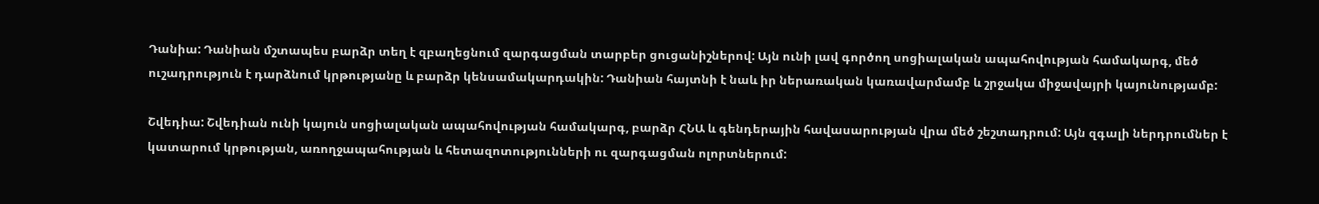Դանիա: Դանիան մշտապես բարձր տեղ է զբաղեցնում զարգացման տարբեր ցուցանիշներով: Այն ունի լավ գործող սոցիալական ապահովության համակարգ, մեծ ուշադրություն է դարձնում կրթությանը և բարձր կենսամակարդակին: Դանիան հայտնի է նաև իր ներառական կառավարմամբ և շրջակա միջավայրի կայունությամբ:

Շվեդիա: Շվեդիան ունի կայուն սոցիալական ապահովության համակարգ, բարձր ՀՆԱ և գենդերային հավասարության վրա մեծ շեշտադրում: Այն զգալի ներդրումներ է կատարում կրթության, առողջապահության և հետազոտությունների ու զարգացման ոլորտներում: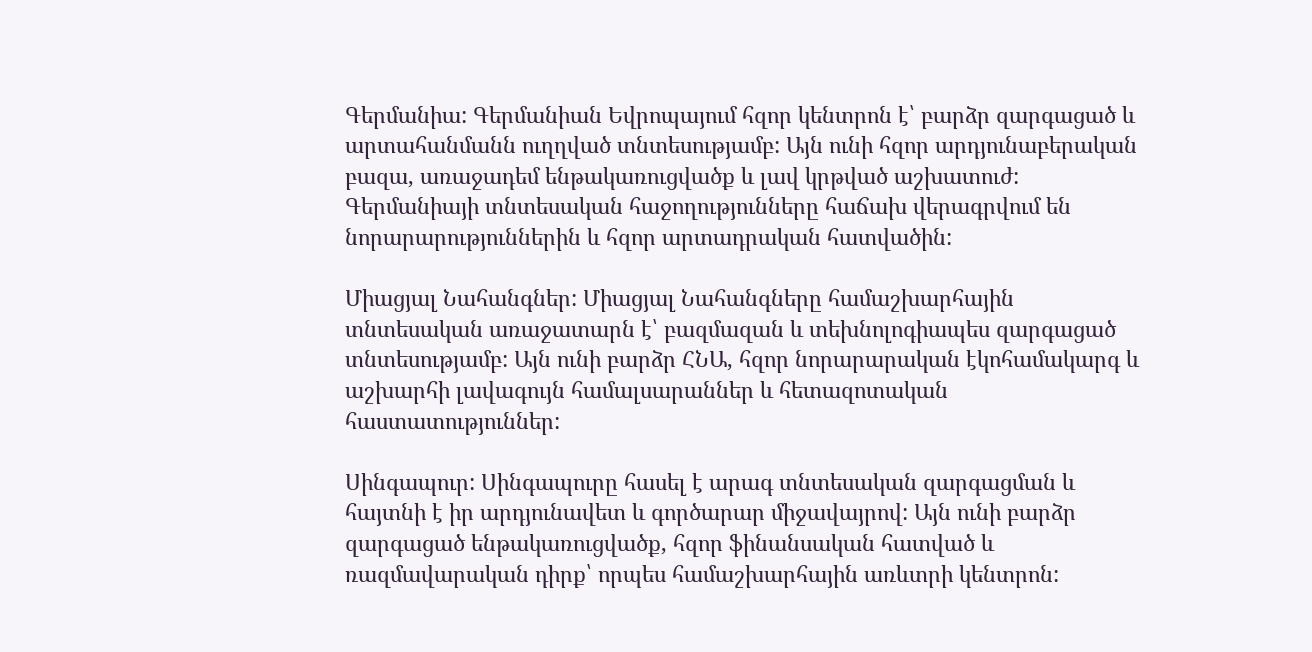Գերմանիա: Գերմանիան Եվրոպայում հզոր կենտրոն է՝ բարձր զարգացած և արտահանմանն ուղղված տնտեսությամբ: Այն ունի հզոր արդյունաբերական բազա, առաջադեմ ենթակառուցվածք և լավ կրթված աշխատուժ: Գերմանիայի տնտեսական հաջողությունները հաճախ վերագրվում են նորարարություններին և հզոր արտադրական հատվածին:

Միացյալ Նահանգներ: Միացյալ Նահանգները համաշխարհային տնտեսական առաջատարն է՝ բազմազան և տեխնոլոգիապես զարգացած տնտեսությամբ: Այն ունի բարձր ՀՆԱ, հզոր նորարարական էկոհամակարգ և աշխարհի լավագույն համալսարաններ և հետազոտական հաստատություններ:

Սինգապուր: Սինգապուրը հասել է արագ տնտեսական զարգացման և հայտնի է իր արդյունավետ և գործարար միջավայրով: Այն ունի բարձր զարգացած ենթակառուցվածք, հզոր ֆինանսական հատված և ռազմավարական դիրք՝ որպես համաշխարհային առևտրի կենտրոն: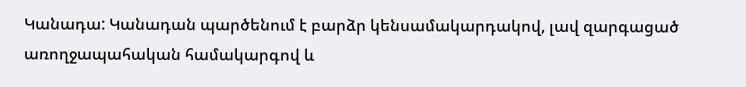Կանադա: Կանադան պարծենում է բարձր կենսամակարդակով, լավ զարգացած առողջապահական համակարգով և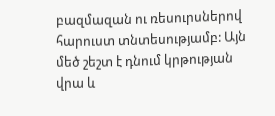բազմազան ու ռեսուրսներով հարուստ տնտեսությամբ: Այն մեծ շեշտ է դնում կրթության վրա և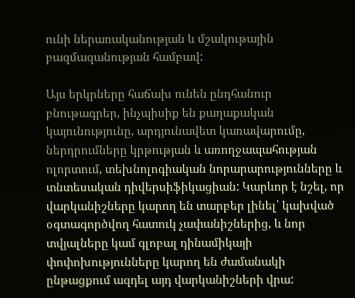ունի ներառականության և մշակութային բազմազանության համբավ:

Այս երկրները հաճախ ունեն ընդհանուր բնութագրեր, ինչպիսիք են քաղաքական կայունությունը, արդյունավետ կառավարումը, ներդրումները կրթության և առողջապահության ոլորտում, տեխնոլոգիական նորարարությունները և տնտեսական դիվերսիֆիկացիան: Կարևոր է նշել, որ վարկանիշները կարող են տարբեր լինել՝ կախված օգտագործվող հատուկ չափանիշներից, և նոր տվյալները կամ գլոբալ դինամիկայի փոփոխությունները կարող են ժամանակի ընթացքում ազդել այդ վարկանիշների վրա: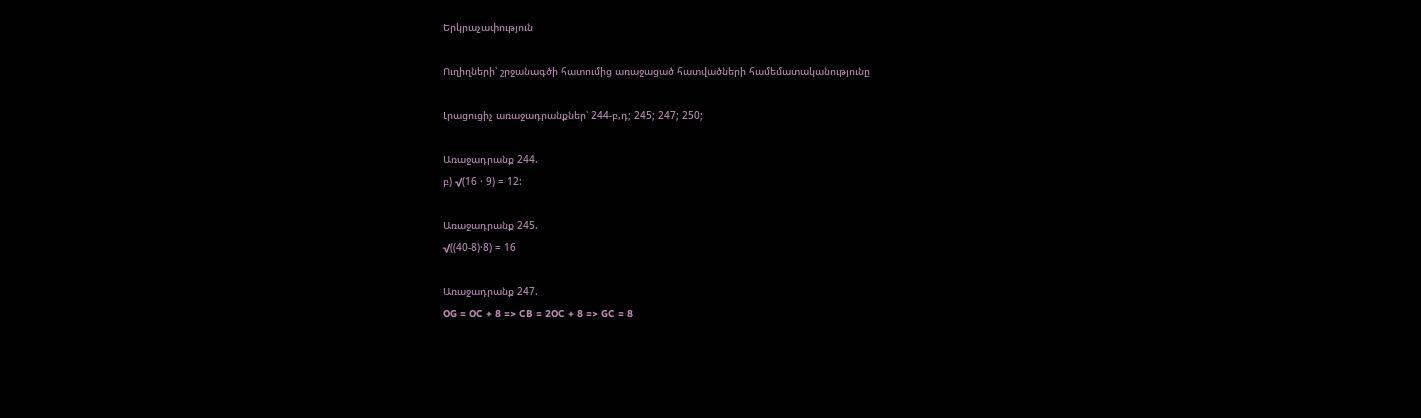Երկրաչափություն

Ուղիղների՝ շրջանագծի հատումից առաջացած հատվածների համեմատականությունը

Լրացուցիչ առաջադրանքներ՝ 244-բ,դ; 245; 247; 250;

Առաջադրանք 244.
բ) √(16 · 9) = 12:

Առաջադրանք 245.
√((40-8)·8) = 16

Առաջադրանք 247.
OG = OC + 8 => CB = 2OC + 8 => GC = 8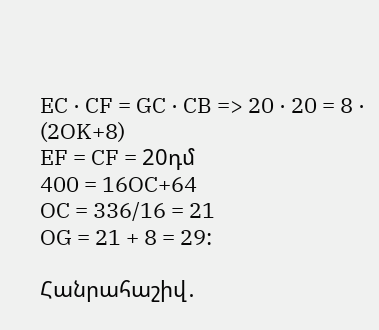EC · CF = GC · CB => 20 · 20 = 8 · (2OK+8)
EF = CF = 20դմ
400 = 16OC+64
OC = 336/16 = 21
OG = 21 + 8 = 29:

Հանրահաշիվ․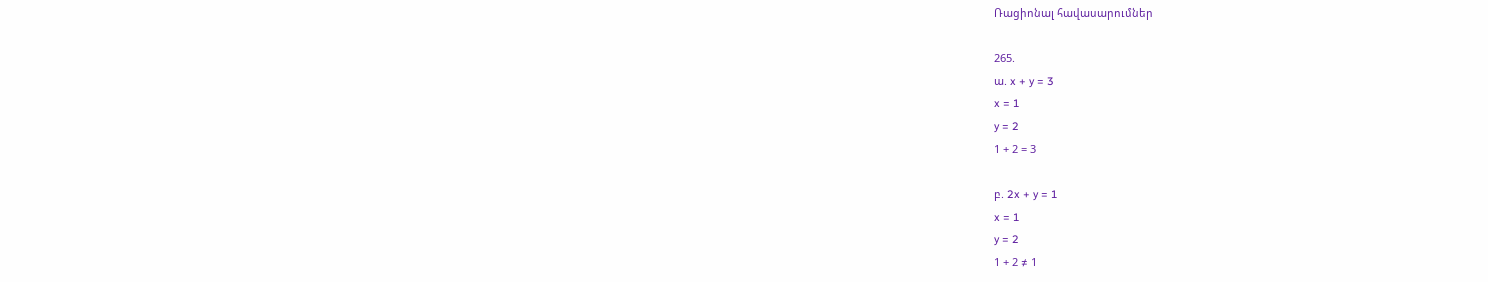Ռացիոնալ հավասարումներ

265.
ա. x + y = 3
x = 1
y = 2
1 + 2 = 3

բ. 2x + y = 1
x = 1
y = 2
1 + 2 ≠ 1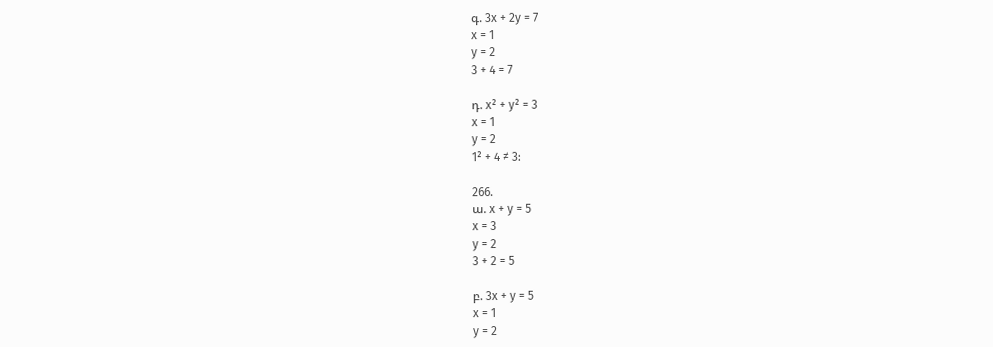գ. 3x + 2y = 7
x = 1
y = 2
3 + 4 = 7

դ. x² + y² = 3
x = 1
y = 2
1² + 4 ≠ 3:

266.
ա. x + y = 5
x = 3
y = 2
3 + 2 = 5

բ. 3x + y = 5
x = 1
y = 2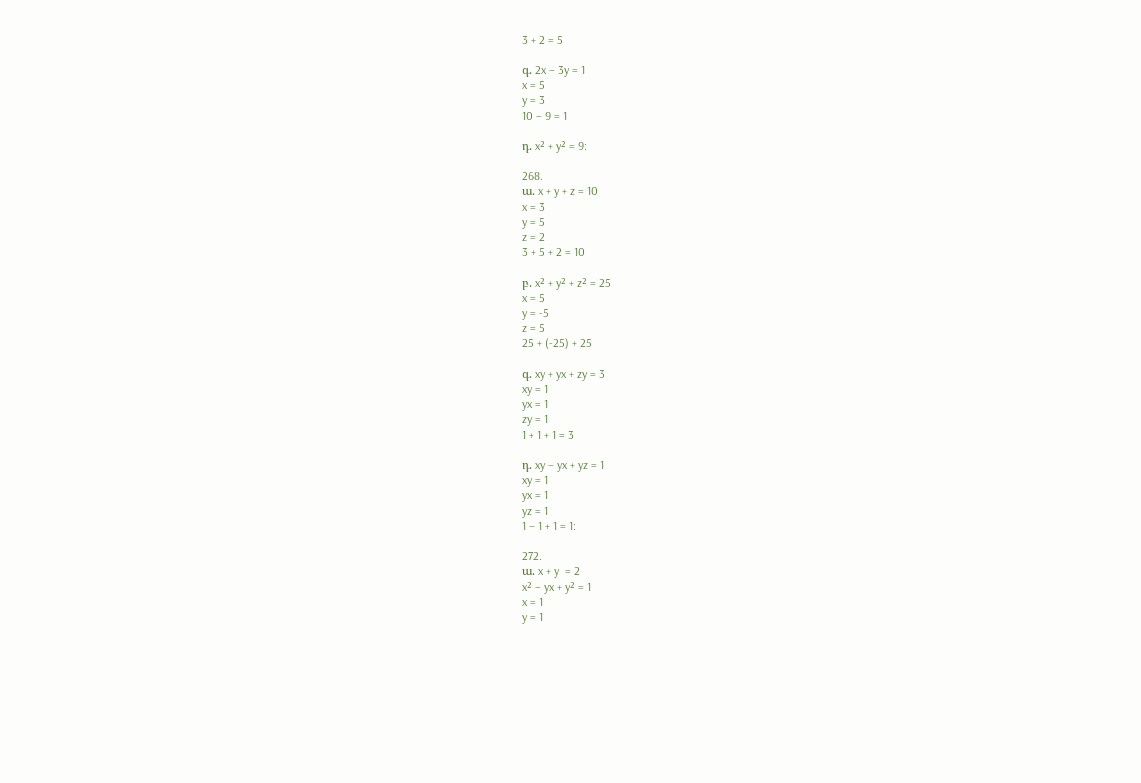3 + 2 = 5

գ. 2x – 3y = 1
x = 5
y = 3
10 – 9 = 1

դ. x² + y² = 9:

268.
ա. x + y + z = 10
x = 3
y = 5
z = 2
3 + 5 + 2 = 10

բ. x² + y² + z² = 25
x = 5
y = -5
z = 5
25 + (-25) + 25

գ. xy + yx + zy = 3
xy = 1
yx = 1
zy = 1
1 + 1 + 1 = 3

դ. xy – yx + yz = 1
xy = 1
yx = 1
yz = 1
1 – 1 + 1 = 1:

272.
ա. x + y  = 2
x² – yx + y² = 1
x = 1
y = 1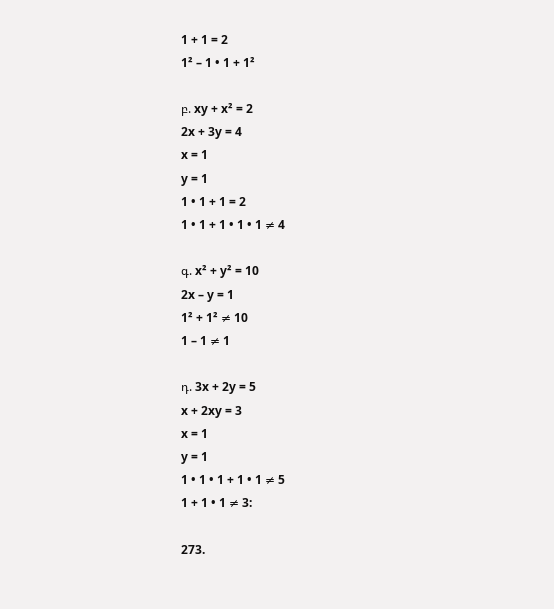1 + 1 = 2
1² – 1 • 1 + 1²

բ. xy + x² = 2
2x + 3y = 4
x = 1
y = 1
1 • 1 + 1 = 2
1 • 1 + 1 • 1 • 1 ≠ 4

գ. x² + y² = 10
2x – y = 1
1² + 1² ≠ 10
1 – 1 ≠ 1

դ. 3x + 2y = 5
x + 2xy = 3
x = 1
y = 1
1 • 1 • 1 + 1 • 1 ≠ 5
1 + 1 • 1 ≠ 3:

273.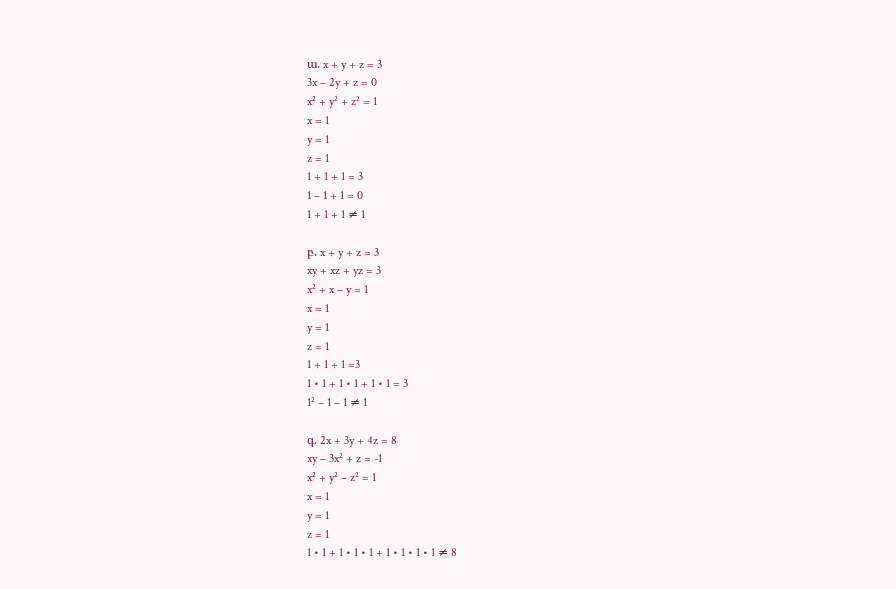ա. x + y + z = 3
3x – 2y + z = 0
x² + y² + z² = 1
x = 1
y = 1
z = 1
1 + 1 + 1 = 3
1 – 1 + 1 = 0
1 + 1 + 1 ≠ 1

բ. x + y + z = 3
xy + xz + yz = 3
x² + x – y = 1
x = 1
y = 1
z = 1
1 + 1 + 1 =3
1 • 1 + 1 • 1 + 1 • 1 = 3
1² – 1 – 1 ≠ 1

գ. 2x + 3y + 4z = 8
xy – 3x² + z = -1
x² + y² – z² = 1
x = 1
y = 1
z = 1
1 • 1 + 1 • 1 • 1 + 1 • 1 • 1 • 1 ≠ 8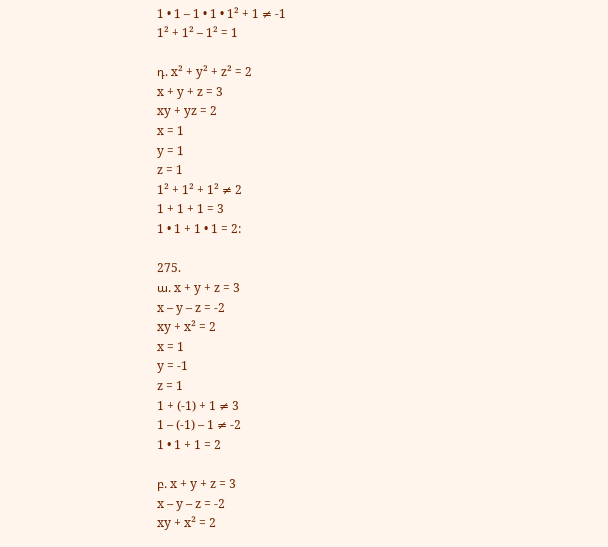1 • 1 – 1 • 1 • 1² + 1 ≠ -1
1² + 1² – 1² = 1

դ. x² + y² + z² = 2
x + y + z = 3
xy + yz = 2
x = 1
y = 1
z = 1
1² + 1² + 1² ≠ 2
1 + 1 + 1 = 3
1 • 1 + 1 • 1 = 2:

275.
ա. x + y + z = 3
x – y – z = -2
xy + x² = 2
x = 1
y = -1
z = 1
1 + (-1) + 1 ≠ 3
1 – (-1) – 1 ≠ -2
1 • 1 + 1 = 2

բ. x + y + z = 3
x – y – z = -2
xy + x² = 2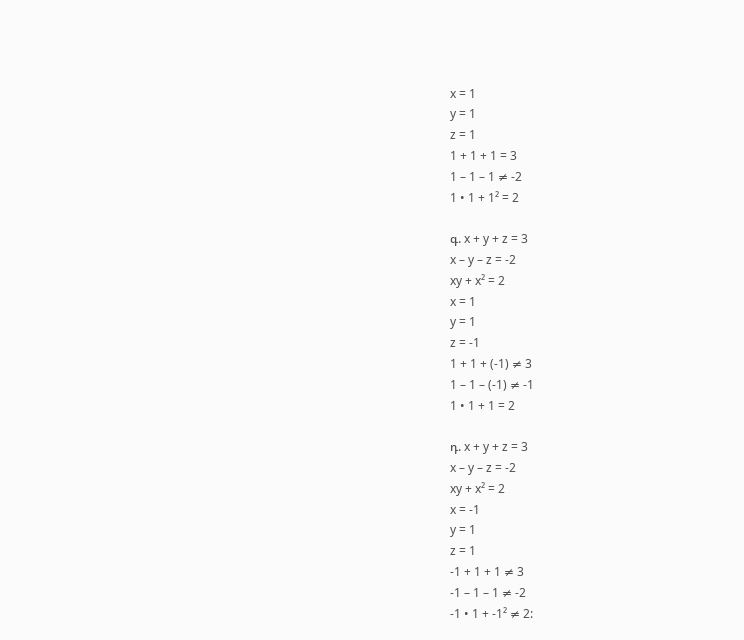x = 1
y = 1
z = 1
1 + 1 + 1 = 3
1 – 1 – 1 ≠ -2
1 • 1 + 1² = 2

գ. x + y + z = 3
x – y – z = -2
xy + x² = 2
x = 1
y = 1
z = -1
1 + 1 + (-1) ≠ 3
1 – 1 – (-1) ≠ -1
1 • 1 + 1 = 2

դ. x + y + z = 3
x – y – z = -2
xy + x² = 2
x = -1
y = 1
z = 1
-1 + 1 + 1 ≠ 3
-1 – 1 – 1 ≠ -2
-1 • 1 + -1² ≠ 2: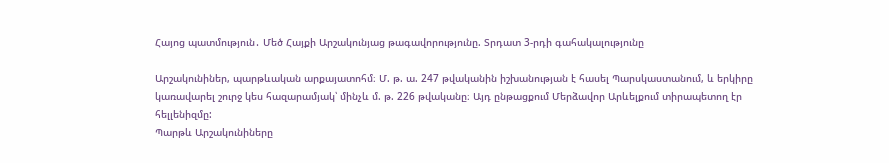Հայոց պատմություն․ Մեծ Հայքի Արշակունյաց թագավորությունը. Տրդատ 3-րդի գահակալությունը

Արշակունիներ, պարթևական արքայատոհմ։ Մ. թ. ա. 247 թվականին իշխանության է հասել Պարսկաստանում, և երկիրը կառավարել շուրջ կես հազարամյակ՝ մինչև մ. թ. 226 թվականը։ Այդ ընթացքում Մերձավոր Արևելքում տիրապետող էր հելլենիզմը:
Պարթև Արշակունիները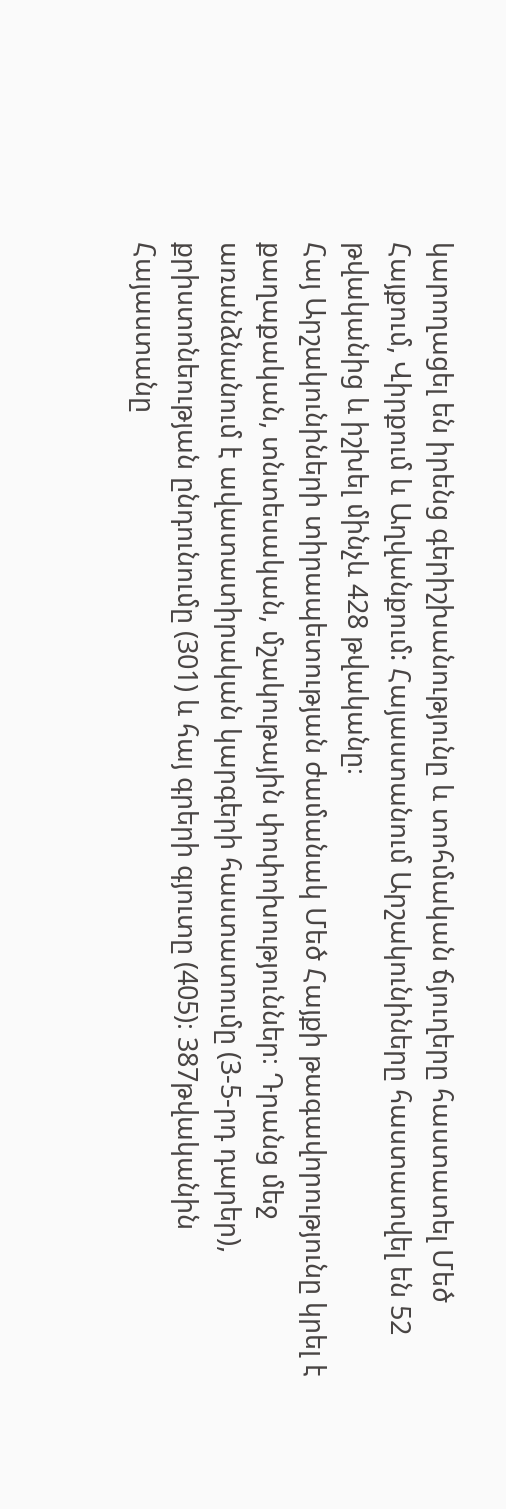կարողացել են իրենց գերիշխանությունը և տոհմական ճյուղերը հաստատել Մեծ Հայքում, Վիրքում և Աղվանքում: Հայաստանում Արշակունիները հաստատվել են 52 թվականից և իշխել մինչև 428 թվականը։
Հայ Արշակունիների տիրապետության ժամանակ Մեծ Հայքի թագավորությունը կրել է քաղաքական, տնտեսական, մշակութային փոփոխություններ։ Դրանց մեջ առանձնանում է ավատատիրական կարգերի հաստատումը (3-5-րդ դարեր), քրիստոնեության ընդունումը (301) և հայ գրերի գյուտը (405)։ 387թվականին Հայաստանը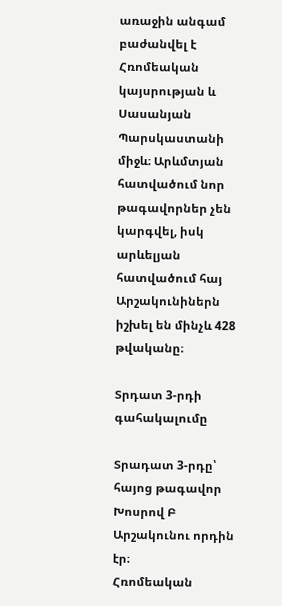առաջին անգամ բաժանվել է Հռոմեական կայսրության և Սասանյան Պարսկաստանի միջև։ Արևմտյան հատվածում նոր թագավորներ չեն կարգվել, իսկ արևելյան հատվածում հայ Արշակունիներն իշխել են մինչև 428 թվականը։

Տրդատ 3-րդի գահակալումը

Տրադատ 3-րդը՝ հայոց թագավոր Խոսրով Բ Արշակունու որդին էր։
Հռոմեական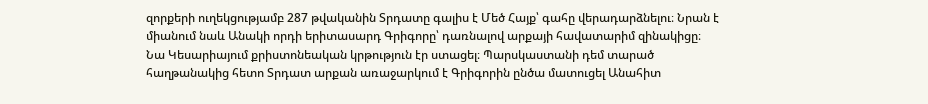զորքերի ուղեկցությամբ 287 թվականին Տրդատը գալիս է Մեծ Հայք՝ գահը վերադարձնելու։ Նրան է միանում նաև Անակի որդի երիտասարդ Գրիգորը՝ դառնալով արքայի հավատարիմ զինակիցը։ Նա Կեսարիայում քրիստոնեական կրթություն էր ստացել։ Պարսկաստանի դեմ տարած հաղթանակից հետո Տրդատ արքան առաջարկում է Գրիգորին ընծա մատուցել Անահիտ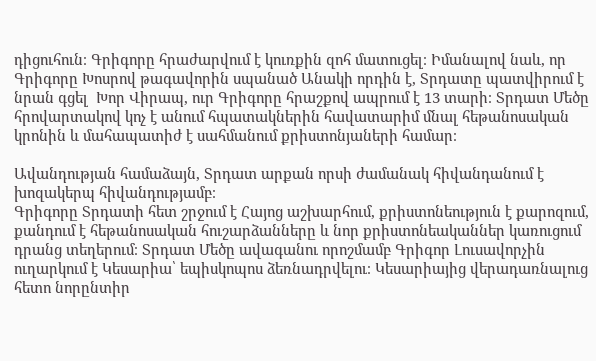դիցուհուն։ Գրիգորը հրաժարվում է կուռքին զոհ մատուցել։ Իմանալով նաև, որ Գրիգորը Խոսրով թագավորին սպանած Անակի որդին է, Տրդատը պատվիրում է նրան գցել  Խոր Վիրապ, ուր Գրիգորը հրաշքով ապրում է 13 տարի։ Տրդատ Մեծը հրովարտակով կոչ է անում հպատակներին հավատարիմ մնալ հեթանոսական կրոնին և մահապատիժ է սահմանում քրիստոնյաների համար։

Ավանդության համաձայն, Տրդատ արքան որսի ժամանակ հիվանդանում է խոզակերպ հիվանդությամբ։
Գրիգորը Տրդատի հետ շրջում է Հայոց աշխարհում, քրիստոնեություն է քարոզում, քանդում է հեթանոսական հուշարձանները և նոր քրիստոնեականներ կառուցում դրանց տեղերում։ Տրդատ Մեծը ավագանու որոշմամբ Գրիգոր Լուսավորչին ուղարկում է Կեսարիա՝ եպիսկոպոս ձեռնադրվելու։ Կեսարիայից վերադառնալուց հետո նորընտիր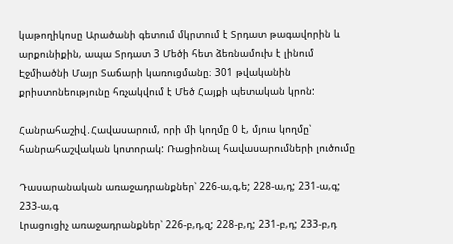կաթողիկոսը Արածանի գետում մկրտում է Տրդատ թագավորին և արքունիքին, ապա Տրդատ 3 Մեծի հետ ձեռնամուխ է լինում Էջմիածնի Մայր Տաճարի կառուցմանը։ 301 թվականին քրիստոնեությունը հռչակվում է Մեծ Հայքի պետական կրոն:

Հանրահաշիվ․Հավասարում, որի մի կողմը 0 է, մյուս կողմը՝ հանրահաշվական կոտորակ: Ռացիոնալ հավասարումների լուծումը

Դասարանական առաջադրանքներ՝ 226-ա,գ,ե; 228-ա,դ; 231-ա,գ; 233-ա,գ
Լրացուցիչ առաջադրանքներ՝ 226-բ,դ,զ; 228-բ,դ; 231-բ,դ; 233-բ,դ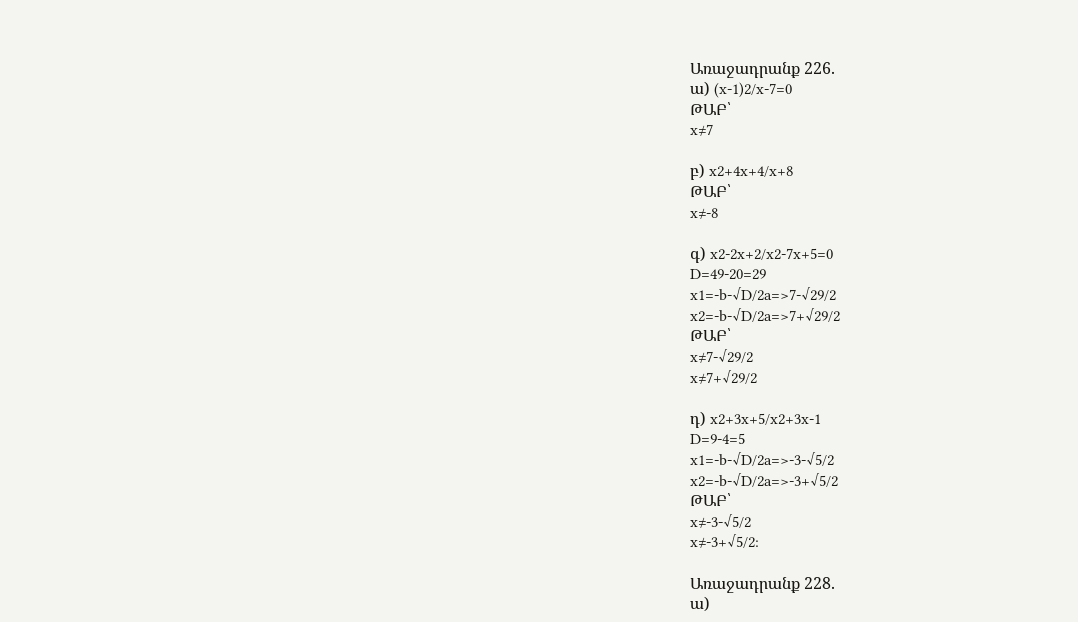Առաջադրանք 226.
ա) (x-1)2/x-7=0
ԹԱԲ՝
x≠7

բ) x2+4x+4/x+8
ԹԱԲ՝
x≠-8

գ) x2-2x+2/x2-7x+5=0
D=49-20=29
x1=-b-√D/2a=>7-√29/2
x2=-b-√D/2a=>7+√29/2
ԹԱԲ՝
x≠7-√29/2
x≠7+√29/2

դ) x2+3x+5/x2+3x-1
D=9-4=5
x1=-b-√D/2a=>-3-√5/2
x2=-b-√D/2a=>-3+√5/2
ԹԱԲ՝
x≠-3-√5/2
x≠-3+√5/2:

Առաջադրանք 228.
ա)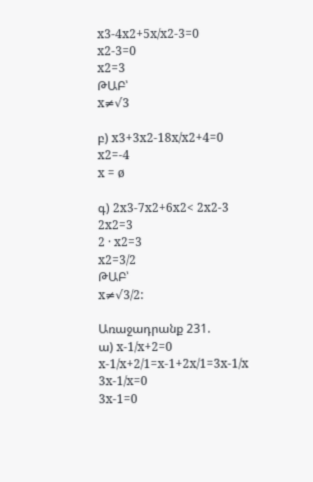x3-4x2+5x/x2-3=0
x2-3=0
x2=3
ԹԱԲ՝
x≠√3

բ) x3+3x2-18x/x2+4=0
x2=-4
x = ø

գ) 2x3-7x2+6x2< 2x2-3
2x2=3
2 · x2=3
x2=3/2
ԹԱԲ՝
x≠√3/2:

Առաջադրանք 231.
ա) x-1/x+2=0
x-1/x+2/1=x-1+2x/1=3x-1/x
3x-1/x=0
3x-1=0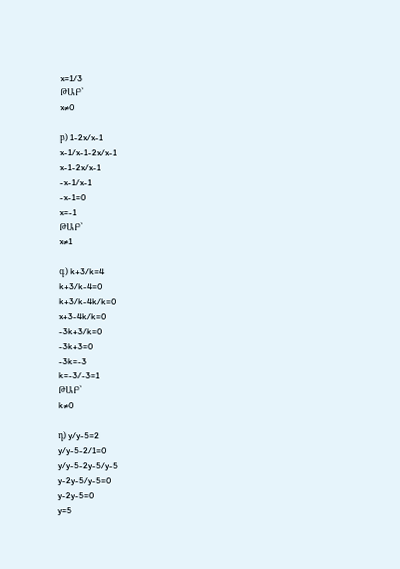x=1/3
ԹԱԲ՝
x≠0

բ) 1-2x/x-1
x-1/x-1-2x/x-1
x-1-2x/x-1
-x-1/x-1
-x-1=0
x=-1
ԹԱԲ՝
x≠1

գ) k+3/k=4
k+3/k-4=0
k+3/k-4k/k=0
x+3-4k/k=0
-3k+3/k=0
-3k+3=0
-3k=-3
k=-3/-3=1
ԹԱԲ՝
k≠0

դ) y/y-5=2
y/y-5-2/1=0
y/y-5-2y-5/y-5
y-2y-5/y-5=0
y-2y-5=0
y=5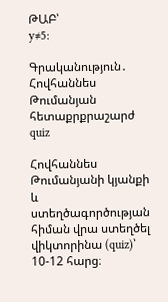ԹԱԲ՝
y≠5:

Գրականություն․ Հովհաննես Թումանյան հետաքրքրաշարժ quiz

Հովհաննես Թումանյանի կյանքի և ստեղծագործության հիման վրա ստեղծել վիկտորինա (quiz)՝ 10-12 հարց։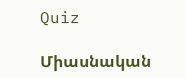Quiz

Միասնական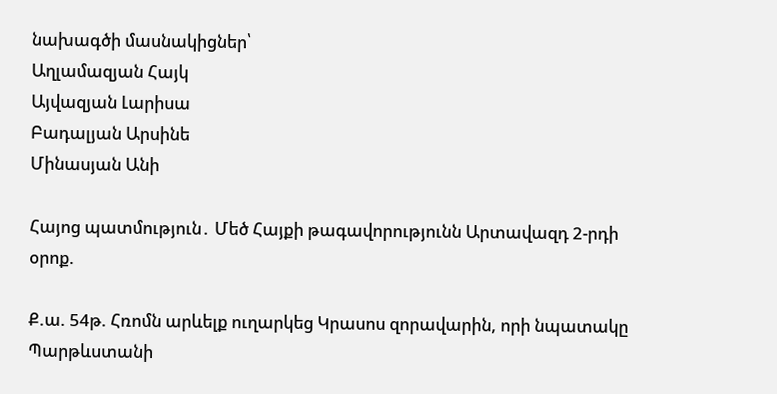նախագծի մասնակիցներ՝
Աղլամազյան Հայկ
Այվազյան Լարիսա
Բադալյան Արսինե
Մինասյան Անի

Հայոց պատմություն․ Մեծ Հայքի թագավորությունն Արտավազդ 2-րդի օրոք.

Ք.ա. 54թ. Հռոմն արևելք ուղարկեց Կրասոս զորավարին, որի նպատակը Պարթևստանի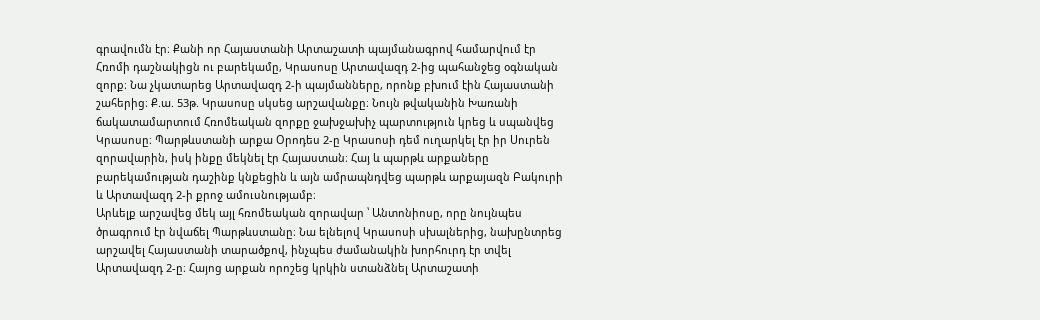գրավումն էր։ Քանի որ Հայաստանի Արտաշատի պայմանագրով համարվում էր Հռոմի դաշնակիցն ու բարեկամը, Կրասոսը Արտավազդ 2-ից պահանջեց օգնական զորք։ Նա չկատարեց Արտավազդ 2-ի պայմանները, որոնք բխում էին Հայաստանի շահերից։ Ք.ա. 53թ. Կրասոսը սկսեց արշավանքը։ Նույն թվականին Խառանի ճակատամարտում Հռոմեական զորքը ջախջախիչ պարտություն կրեց և սպանվեց Կրասոսը։ Պարթևստանի արքա Օրոդես 2-ը Կրասոսի դեմ ուղարկել էր իր Սուրեն զորավարին, իսկ ինքը մեկնել էր Հայաստան։ Հայ և պարթև արքաները բարեկամության դաշինք կնքեցին և այն ամրապնդվեց պարթև արքայազն Բակուրի և Արտավազդ 2-ի քրոջ ամուսնությամբ։
Արևելք արշավեց մեկ այլ հռոմեական զորավար ՝ Անտոնիոսը, որը նույնպես ծրագրում էր նվաճել Պարթևստանը։ Նա ելնելով Կրասոսի սխալներից, նախընտրեց արշավել Հայաստանի տարածքով, ինչպես ժամանակին խորհուրդ էր տվել Արտավազդ 2-ը։ Հայոց արքան որոշեց կրկին ստանձնել Արտաշատի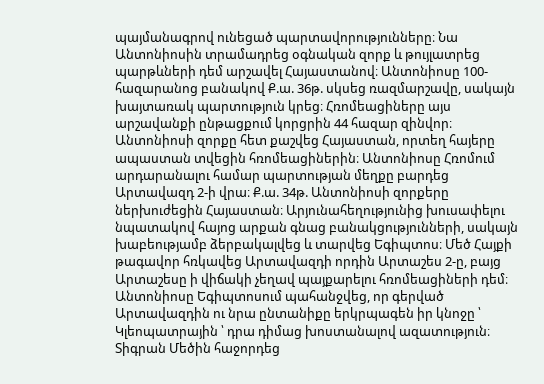պայմանագրով ունեցած պարտավորությունները։ Նա Անտոնիոսին տրամադրեց օգնական զորք և թույլատրեց պարթևների դեմ արշավել Հայաստանով։ Անտոնիոսը 100-հազարանոց բանակով Ք.ա. 36թ. սկսեց ռազմարշավը, սակայն խայտառակ պարտություն կրեց։ Հռոմեացիները այս արշավանքի ընթացքում կորցրին 44 հազար զինվոր։ Անտոնիոսի զորքը հետ քաշվեց Հայաստան, որտեղ հայերը ապաստան տվեցին հռոմեացիներին։ Անտոնիոսը Հռոմում արդարանալու համար պարտության մեղքը բարդեց Արտավազդ 2-ի վրա։ Ք.ա. 34թ. Անտոնիոսի զորքերը ներխուժեցին Հայաստան։ Արյունահեղությունից խուսափելու նպատակով հայոց արքան գնաց բանակցությունների, սակայն խաբեությամբ ձերբակալվեց և տարվեց Եգիպտոս։ Մեծ Հայքի թագավոր հռկավեց Արտավազդի որդին Արտաշես 2-ը, բայց Արտաշեսը ի վիճակի չեղավ պայքարելու հռոմեացիների դեմ։ Անտոնիոսը Եգիպտոսում պահանջվեց, որ գերված Արտավազդին ու նրա ընտանիքը երկրպագեն իր կնոջը ՝ Կլեոպատրային ՝ դրա դիմաց խոստանալով ազատություն։
Տիգրան Մեծին հաջորդեց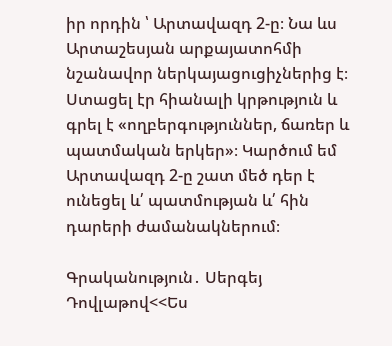իր որդին ՝ Արտավազդ 2-ը։ Նա ևս Արտաշեսյան արքայատոհմի նշանավոր ներկայացուցիչներից է։ Ստացել էր հիանալի կրթություն և գրել է «ողբերգություններ, ճառեր և պատմական երկեր»։ Կարծում եմ Արտավազդ 2-ը շատ մեծ դեր է ունեցել և՛ պատմության և՛ հին դարերի ժամանակներում։

Գրականություն․ Սերգեյ Դովլաթով<<Ես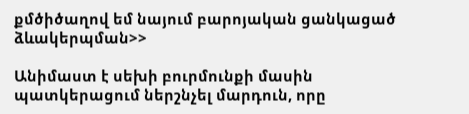քմծիծաղով եմ նայում բարոյական ցանկացած ձևակերպման>>

Անիմաստ է սեխի բուրմունքի մասին պատկերացում ներշնչել մարդուն, որը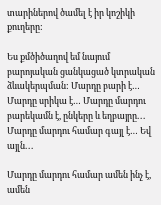տարիներով ծամել է իր կոշիկի քուղերը:

Ես քմծիծաղով եմ նայում բարոյական ցանկացած կտրական ձևակերպման: Մարդը բարի է… Մարդը սրիկա է… Մարդը մարդու բարեկամն է, ընկերը և եղբայրը․․․ Մարդը մարդու համար գայլ է… Եվ այլն․․․

Մարդը մարդու համար ամեն ինչ է, ամեն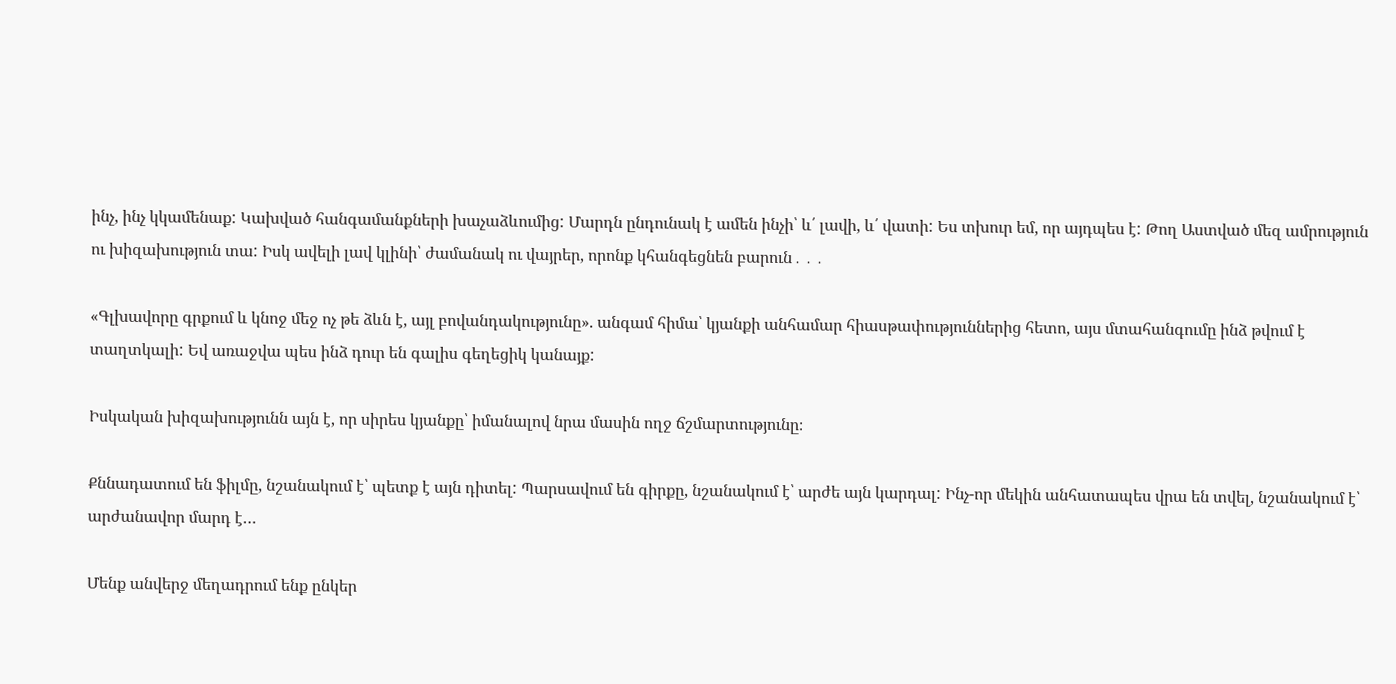ինչ, ինչ կկամենաք: Կախված հանգամանքների խաչաձևումից: Մարդն ընդունակ է ամեն ինչի՝ և՛ լավի, և՛ վատի: Ես տխուր եմ, որ այդպես է: Թող Աստված մեզ ամրություն ու խիզախություն տա: Իսկ ավելի լավ կլինի՝ ժամանակ ու վայրեր, որոնք կհանգեցնեն բարուն․․․

«Գլխավորը գրքում և կնոջ մեջ ոչ թե ձևն է, այլ բովանդակությունը». անգամ հիմա՝ կյանքի անհամար հիասթափություններից հետո, այս մտահանգումը ինձ թվում է տաղտկալի: Եվ առաջվա պես ինձ դուր են գալիս գեղեցիկ կանայք:

Իսկական խիզախությունն այն է, որ սիրես կյանքը՝ իմանալով նրա մասին ողջ ճշմարտությունը։

Քննադատում են ֆիլմը, նշանակում է՝ պետք է այն դիտել: Պարսավում են գիրքը, նշանակում է՝ արժե այն կարդալ: Ինչ-որ մեկին անհատապես վրա են տվել, նշանակում է՝ արժանավոր մարդ է…

Մենք անվերջ մեղադրում ենք ընկեր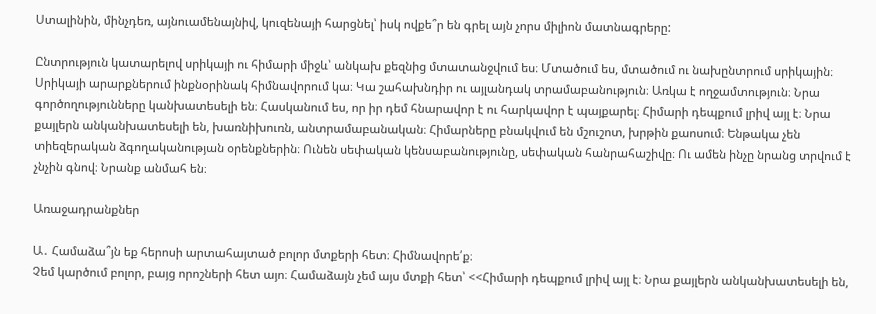Ստալինին, մինչդեռ, այնուամենայնիվ, կուզենայի հարցնել՝ իսկ ովքե՞ր են գրել այն չորս միլիոն մատնագրերը:

Ընտրություն կատարելով սրիկայի ու հիմարի միջև՝ անկախ քեզնից մտատանջվում ես։ Մտածում ես, մտածում ու նախընտրում սրիկային։ Սրիկայի արարքներում ինքնօրինակ հիմնավորում կա։ Կա շահախնդիր ու այլանդակ տրամաբանություն։ Առկա է ողջամտություն։ Նրա գործողությունները կանխատեսելի են։ Հասկանում ես, որ իր դեմ հնարավոր է ու հարկավոր է պայքարել։ Հիմարի դեպքում լրիվ այլ է։ Նրա քայլերն անկանխատեսելի են, խառնիխուռն, անտրամաբանական։ Հիմարները բնակվում են մշուշոտ, խրթին քաոսում։ Ենթակա չեն տիեզերական ձգողականության օրենքներին։ Ունեն սեփական կենսաբանությունը, սեփական հանրահաշիվը։ Ու ամեն ինչը նրանց տրվում է չնչին գնով։ Նրանք անմահ են։

Առաջադրանքներ

Ա․ Համաձա՞յն եք հերոսի արտահայտած բոլոր մտքերի հետ։ Հիմնավորե՛ք։
Չեմ կարծում բոլոր, բայց որոշների հետ այո։ Համաձայն չեմ այս մտքի հետ՝ <<Հիմարի դեպքում լրիվ այլ է։ Նրա քայլերն անկանխատեսելի են,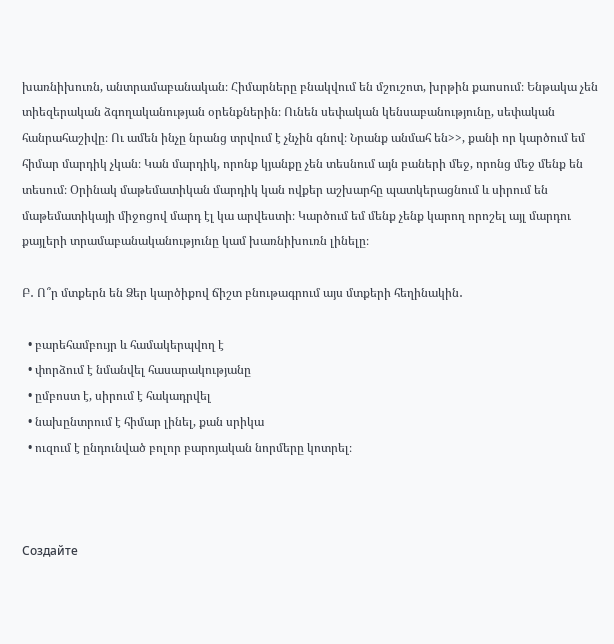խառնիխուռն, անտրամաբանական։ Հիմարները բնակվում են մշուշոտ, խրթին քաոսում։ Ենթակա չեն տիեզերական ձգողականության օրենքներին։ Ունեն սեփական կենսաբանությունը, սեփական հանրահաշիվը։ Ու ամեն ինչը նրանց տրվում է չնչին գնով։ Նրանք անմահ են>>, քանի որ կարծում եմ հիմար մարդիկ չկան։ Կան մարդիկ, որոնք կյանքը չեն տեսնում այն բաների մեջ, որոնց մեջ մենք են տեսում։ Օրինակ մաթեմատիկան մարդիկ կան ովքեր աշխարհը պատկերացնում և սիրում են մաթեմատիկայի միջոցով մարդ էլ կա արվեստի։ Կարծում եմ մենք չենք կարող որոշել այլ մարդու քայլերի տրամաբանականությունը կամ խառնիխուռն լինելը։

Բ․ Ո՞ր մտքերն են Ձեր կարծիքով ճիշտ բնութագրում այս մտքերի հեղինակին․

  • բարեհամբույր և համակերպվող է
  • փորձում է նմանվել հասարակությանը
  • ըմբոստ է, սիրում է հակադրվել
  • նախընտրում է հիմար լինել, քան սրիկա
  • ուզում է ընդունված բոլոր բարոյական նորմերը կոտրել։



Создайте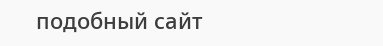подобный сайт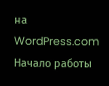на WordPress.com
Начало работы